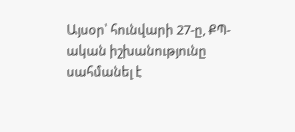Այսօր՝ հունվարի 27-ը, ՔՊ-ական իշխանությունը սահմանել է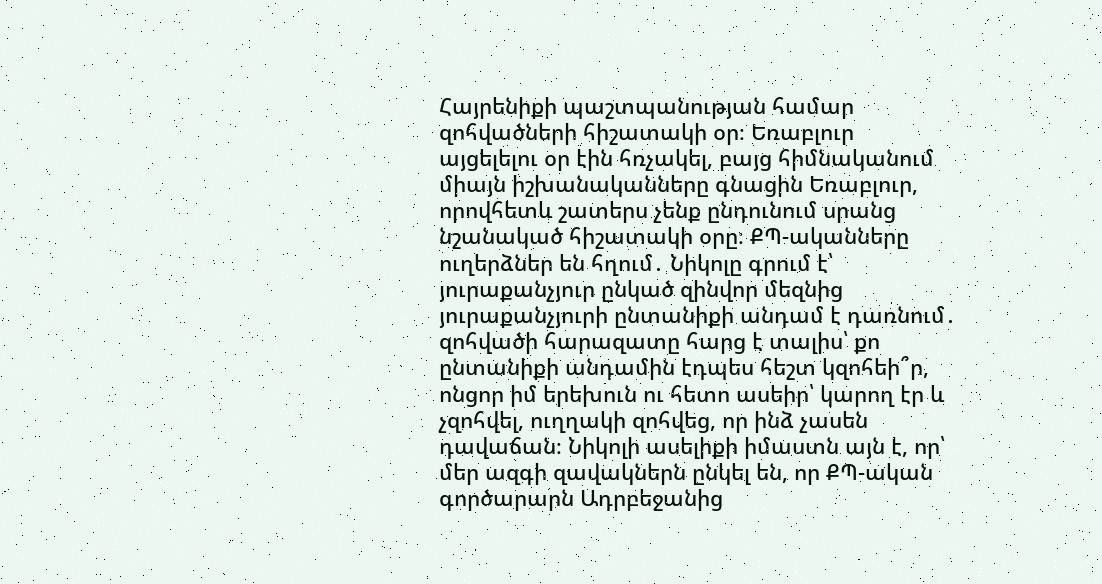Հայրենիքի պաշտպանության համար զոհվածների հիշատակի օր։ Եռաբլուր այցելելու օր էին հռչակել, բայց հիմնականում միայն իշխանականները գնացին Եռաբլուր, որովհետև շատերս չենք ընդունում սրանց նշանակած հիշատակի օրը։ ՔՊ-ականները ուղերձներ են հղում․ Նիկոլը գրում է՝ յուրաքանչյուր ընկած զինվոր մեզնից յուրաքանչյուրի ընտանիքի անդամ է դառնում․ զոհվածի հարազատը հարց է տալիս՝ քո ընտանիքի անդամին էդպես հեշտ կզոհեի՞ր, ոնցոր իմ երեխուն ու հետո ասեիր՝ կարող էր և չզոհվել, ուղղակի զոհվեց, որ ինձ չասեն դավաճան։ Նիկոլի ասելիքի իմաստն այն է, որ՝ մեր ազգի զավակներն ընկել են, որ ՔՊ-ական գործարարն Ադրբեջանից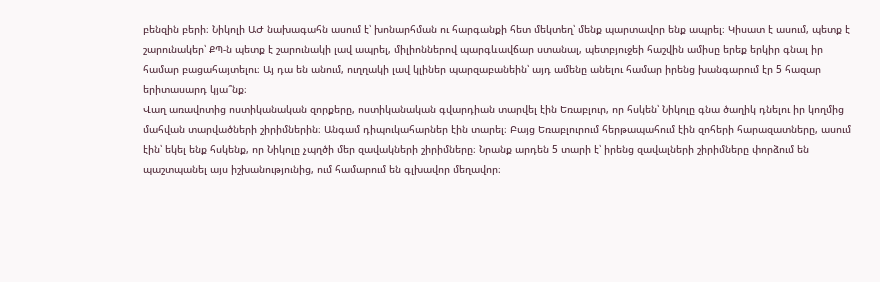բենզին բերի։ Նիկոլի ԱԺ նախագահն ասում է՝ խոնարհման ու հարգանքի հետ մեկտեղ՝ մենք պարտավոր ենք ապրել։ Կիսատ է ասում, պետք է շարունակեր՝ ՔՊ-ն պետք է շարունակի լավ ապրել, միլիոններով պարգևավճար ստանալ, պետբյուջեի հաշվին ամիսը երեք երկիր գնալ իր համար բացահայտելու։ Այ դա են անում, ուղղակի լավ կլիներ պարզաբանեին՝ այդ ամենը անելու համար իրենց խանգարում էր 5 հազար երիտասարդ կյա՞նք։
Վաղ առավոտից ոստիկանական զորքերը, ոստիկանական գվարդիան տարվել էին Եռաբլուր, որ հսկեն՝ Նիկոլը գնա ծաղիկ դնելու իր կողմից մահվան տարվածների շիրիմներին։ Անգամ դիպուկահարներ էին տարել։ Բայց Եռաբլուրում հերթապահում էին զոհերի հարազատները, ասում էին՝ եկել ենք հսկենք, որ Նիկոլը չպղծի մեր զավակների շիրիմները։ Նրանք արդեն 5 տարի է՝ իրենց զավալների շիրիմները փորձում են պաշտպանել այս իշխանությունից, ում համարում են գլխավոր մեղավոր։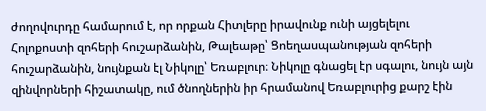ժողովուրդը համարում է, որ որքան Հիտլերը իրավունք ունի այցելելու Հոլոքոստի զոհերի հուշարձանին, Թալեաթը՝ Ցոեղասպանության զոհերի հուշարձանին, նույնքան էլ Նիկոլը՝ Եռաբլուր։ Նիկոլը գնացել էր սգալու, նույն այն զինվորների հիշատակը, ում ծնողներին իր հրամանով Եռաբլուրից քարշ էին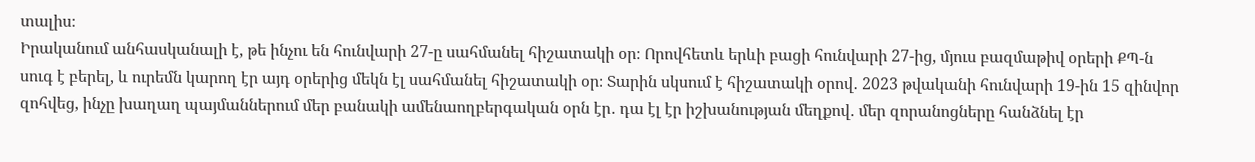տալիս։
Իրականում անհասկանալի է, թե ինչու են հունվարի 27-ը սահմանել հիշատակի օր։ Որովհետև երևի բացի հունվարի 27-ից, մյուս բազմաթիվ օրերի ՔՊ-ն սուգ է բերել, և ուրեմն կարող էր այդ օրերից մեկն էլ սահմանել հիշատակի օր։ Տարին սկսում է հիշատակի օրով․ 2023 թվականի հունվարի 19-ին 15 զինվոր զոհվեց, ինչը խաղաղ պայմաններում մեր բանակի ամենաողբերգական օրն էր․ դա էլ էր իշխանության մեղքով․ մեր զորանոցները հանձնել էր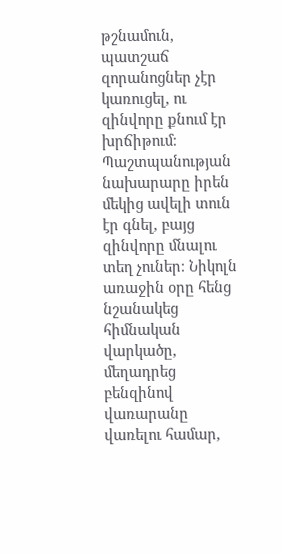թշնամուն, պատշաճ զորանոցներ չէր կառուցել, ու զինվորը քնում էր խրճիթում։ Պաշտպանության նախարարը իրեն մեկից ավելի տուն էր գնել, բայց զինվորը մնալու տեղ չուներ։ Նիկոլն առաջին օրը հենց նշանակեց հիմնական վարկածը, մեղադրեց բենզինով վառարանը վառելու համար,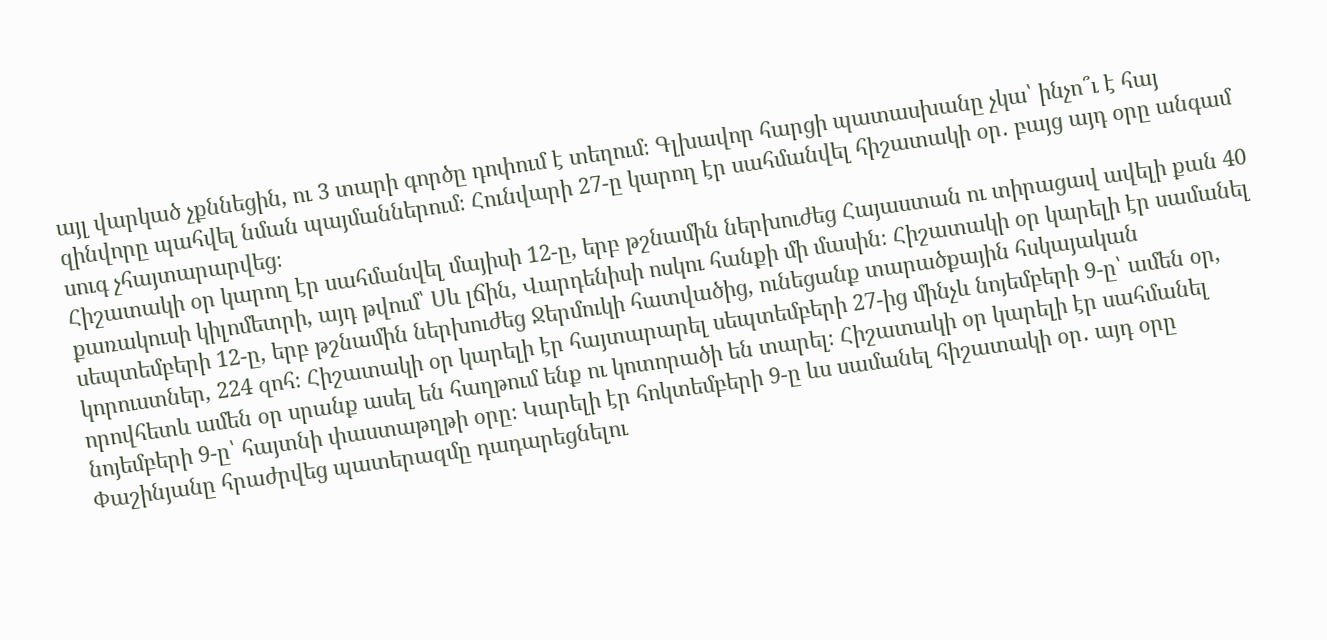այլ վարկած չքննեցին, ու 3 տարի գործը դոփում է տեղում։ Գլխավոր հարցի պատասխանը չկա՝ ինչո՞ւ է հայ զինվորը պահվել նման պայմաններում։ Հունվարի 27-ը կարող էր սահմանվել հիշատակի օր․ բայց այդ օրը անգամ սուգ չհայտարարվեց։
Հիշատակի օր կարող էր սահմանվել մայիսի 12-ը, երբ թշնամին ներխուժեց Հայաստան ու տիրացավ ավելի քան 40 քառակուսի կիլոմետրի, այդ թվում՝ Սև լճին, Վարդենիսի ոսկու հանքի մի մասին։ Հիշատակի օր կարելի էր սամանել սեպտեմբերի 12-ը, երբ թշնամին ներխուժեց Ջերմուկի հատվածից, ունեցանք տարածքային հսկայական կորուստներ, 224 զոհ։ Հիշատակի օր կարելի էր հայտարարել սեպտեմբերի 27-ից մինչև նոյեմբերի 9-ը՝ ամեն օր, որովհետև ամեն օր սրանք ասել են հաղթում ենք ու կոտորածի են տարել։ Հիշատակի օր կարելի էր սահմանել նոյեմբերի 9-ը՝ հայտնի փաստաթղթի օրը։ Կարելի էր հոկտեմբերի 9-ը ևս սամանել հիշատակի օր․ այդ օրը Փաշինյանը հրաժրվեց պատերազմը դադարեցնելու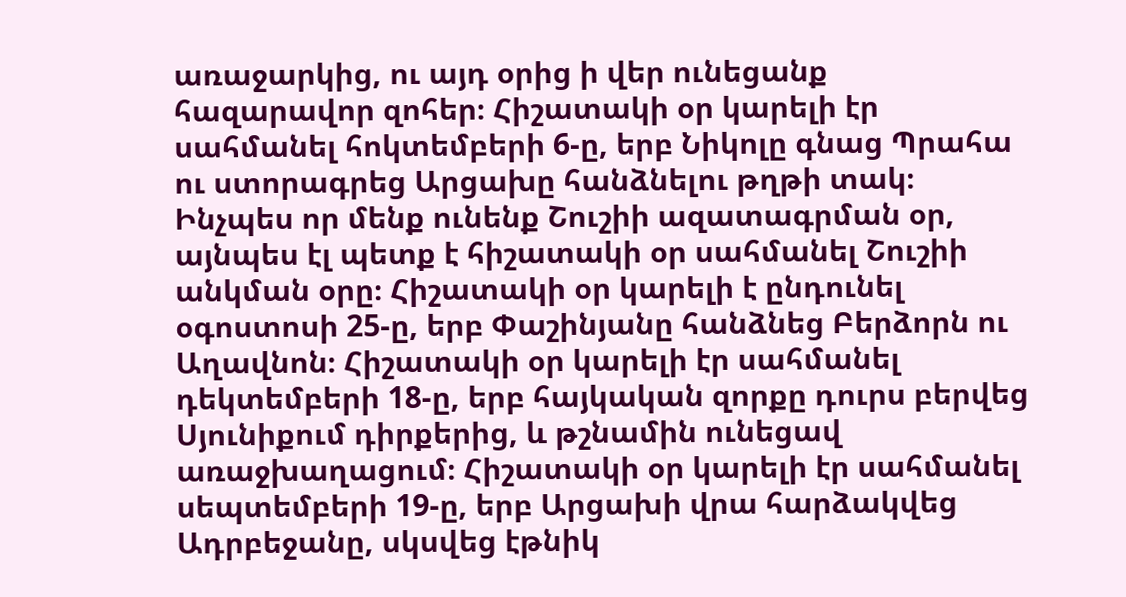առաջարկից, ու այդ օրից ի վեր ունեցանք հազարավոր զոհեր։ Հիշատակի օր կարելի էր սահմանել հոկտեմբերի 6-ը, երբ Նիկոլը գնաց Պրահա ու ստորագրեց Արցախը հանձնելու թղթի տակ։ Ինչպես որ մենք ունենք Շուշիի ազատագրման օր, այնպես էլ պետք է հիշատակի օր սահմանել Շուշիի անկման օրը։ Հիշատակի օր կարելի է ընդունել օգոստոսի 25-ը, երբ Փաշինյանը հանձնեց Բերձորն ու Աղավնոն։ Հիշատակի օր կարելի էր սահմանել դեկտեմբերի 18-ը, երբ հայկական զորքը դուրս բերվեց Սյունիքում դիրքերից, և թշնամին ունեցավ առաջխաղացում։ Հիշատակի օր կարելի էր սահմանել սեպտեմբերի 19-ը, երբ Արցախի վրա հարձակվեց Ադրբեջանը, սկսվեց էթնիկ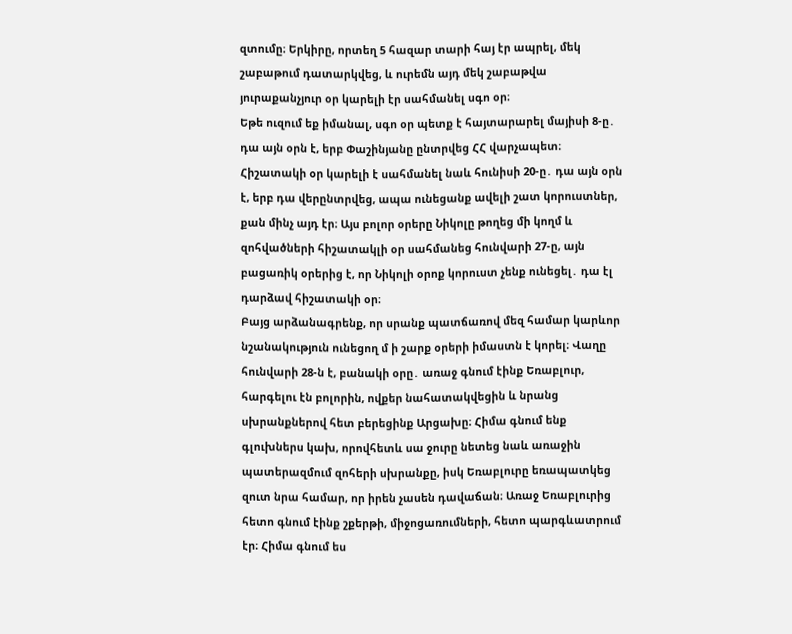զտումը։ Երկիրը, որտեղ 5 հազար տարի հայ էր ապրել, մեկ շաբաթում դատարկվեց, և ուրեմն այդ մեկ շաբաթվա յուրաքանչյուր օր կարելի էր սահմանել սգո օր։
Եթե ուզում եք իմանալ, սգո օր պետք է հայտարարել մայիսի 8-ը․ դա այն օրն է, երբ Փաշինյանը ընտրվեց ՀՀ վարչապետ։ Հիշատակի օր կարելի է սահմանել նաև հունիսի 20-ը․ դա այն օրն է, երբ դա վերընտրվեց, ապա ունեցանք ավելի շատ կորուստներ, քան մինչ այդ էր։ Այս բոլոր օրերը Նիկոլը թողեց մի կողմ և զոհվածների հիշատակլի օր սահմանեց հունվարի 27-ը, այն բացառիկ օրերից է, որ Նիկոլի օրոք կորուստ չենք ունեցել․ դա էլ դարձավ հիշատակի օր։
Բայց արձանագրենք, որ սրանք պատճառով մեզ համար կարևոր նշանակություն ունեցող մ ի շարք օրերի իմաստն է կորել։ Վաղը հունվարի 28-ն է, բանակի օրը․ առաջ գնում էինք Եռաբլուր, հարգելու էն բոլորին, ովքեր նահատակվեցին և նրանց սխրանքներով հետ բերեցինք Արցախը։ Հիմա գնում ենք գլուխներս կախ, որովհետև սա ջուրը նետեց նաև առաջին պատերազմում զոհերի սխրանքը, իսկ Եռաբլուրը եռապատկեց զուտ նրա համար, որ իրեն չասեն դավաճան։ Առաջ Եռաբլուրից հետո գնում էինք շքերթի, միջոցառումների, հետո պարգևատրում էր։ Հիմա գնում ես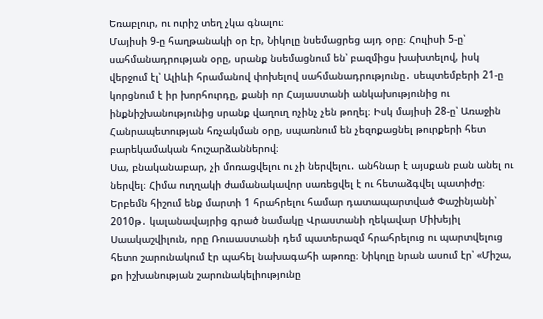Եռաբլուր, ու ուրիշ տեղ չկա գնալու։
Մայիսի 9-ը հաղթանակի օր էր, Նիկոլը նսեմացրեց այդ օրը։ Հուլիսի 5-ը՝ սահմանադրության օրը, սրանք նսեմացնում են՝ բազմիցս խախտելով, իսկ վերջում էլ՝ Ալիևի հրամանով փոխելով սահմանադրությունը․ սեպտեմբերի 21-ը կորցնում է իր խորհուրդը, քանի որ Հայաստանի անկախությունից ու ինքնիշխանությունից սրանք վաղուղ ոչինչ չեն թողել։ Իսկ մայիսի 28-ը՝ Առաջին Հանրապետության հռչակման օրը, սպառնում են չեզոքացնել թուրքերի հետ բարեկամական հուշարձաններով։
Սա, բնականաբար, չի մոռացվելու ու չի ներվելու․ անհնար է այսքան բան անել ու ներվել։ Հիմա ուղղակի ժամանակավոր սառեցվել է ու հետաձգվել պատիժը։
Երբեմն հիշում ենք մարտի 1 հրահրելու համար դատապարտված Փաշինյանի՝ 2010թ․ կալանավայրից գրած նամակը Վրաստանի ղեկավար Միխեյիլ Սաակաշվիլուն, որը Ռուսաստանի դեմ պատերազմ հրահրելուց ու պարտվելուց հետո շարունակում էր պահել նախագահի աթոռը։ Նիկոլը նրան ասում էր՝ «Միշա, քո իշխանության շարունակելիությունը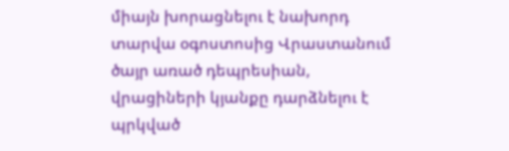միայն խորացնելու է նախորդ տարվա օգոստոսից Վրաստանում ծայր առած դեպրեսիան, վրացիների կյանքը դարձնելու է պրկված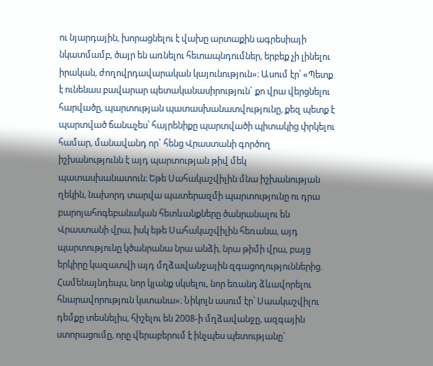ու նյարդային, խորացնելու է վախը արտաքին ագրեսիայի նկատմամբ, ծայր են առնելու հետապնդումներ, երբեք չի լինելու իրական, ժողովրդավարական կայունություն»։ Ասում էր՝ «Պետք է ունենաս բավարար պետականասիրություն` քո վրա վերցնելու հարվածը, պարտության պատասխանատվությունը, քեզ պետք է պարտված ճանաչես՝ հայրենիքը պարտվածի պիտակից փրկելու համար, մանավանդ որ` հենց Վրաստանի գործող իշխանությունն է այդ պարտության թիվ մեկ պատասխանատուն։ Եթե Սահակաշվիլին մնա իշխանության ղեկին, նախորդ տարվա պատերազմի պարտությունը ու դրա բարոյահոգեբանական հետևանքները ծանրանալու են Վրաստանի վրա, իսկ եթե Սահակաշվիլին հեռանա, այդ պարտությունը կծանրանա նրա անձի, նրա թիմի վրա, բայց երկիրը կազատվի այդ մղձավանջային զգացողություններից. Համենայնդեպս, նոր կյանք սկսելու, նոր եռանդ ձևավորելու հնարավորություն կստանա»։ Նիկոլն ասում էր՝ Սաակաշվիլու դեմքը տեսնելիս, հիշելու են 2008-ի մղձավանջը, ազգային ստորացումը, որը վերաբերում է ինչպես պետությանը`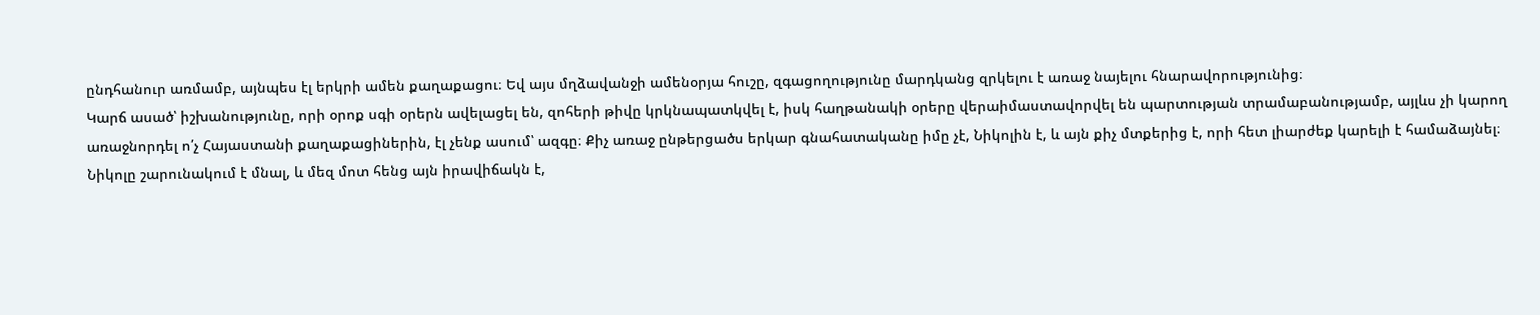ընդհանուր առմամբ, այնպես էլ երկրի ամեն քաղաքացու։ Եվ այս մղձավանջի ամենօրյա հուշը, զգացողությունը մարդկանց զրկելու է առաջ նայելու հնարավորությունից։
Կարճ ասած՝ իշխանությունը, որի օրոք սգի օրերն ավելացել են, զոհերի թիվը կրկնապատկվել է, իսկ հաղթանակի օրերը վերաիմաստավորվել են պարտության տրամաբանությամբ, այլևս չի կարող առաջնորդել ո՛չ Հայաստանի քաղաքացիներին, էլ չենք ասում՝ ազգը։ Քիչ առաջ ընթերցածս երկար գնահատականը իմը չէ, Նիկոլին է, և այն քիչ մտքերից է, որի հետ լիարժեք կարելի է համաձայնել։
Նիկոլը շարունակում է մնալ, և մեզ մոտ հենց այն իրավիճակն է,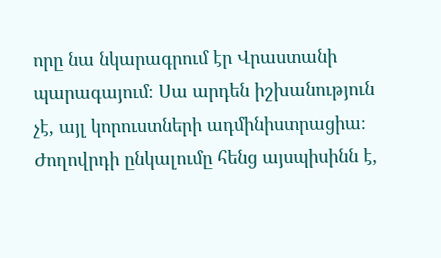որը նա նկարագրում էր Վրաստանի պարագայում։ Սա արդեն իշխանություն չէ, այլ կորուստների ադմինիստրացիա։
Ժողովրդի ընկալումը հենց այսպիսինն է,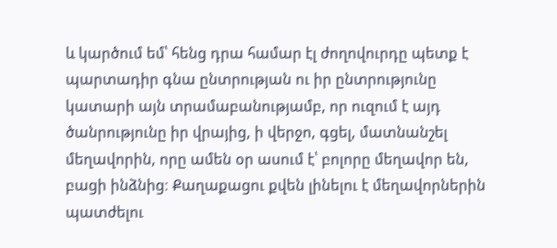և կարծում եմ՝ հենց դրա համար էլ ժողովուրդը պետք է պարտադիր գնա ընտրության ու իր ընտրությունը կատարի այն տրամաբանությամբ, որ ուզում է այդ ծանրությունը իր վրայից, ի վերջո, գցել, մատնանշել մեղավորին, որը ամեն օր ասում է՝ բոլորը մեղավոր են, բացի ինձնից։ Քաղաքացու քվեն լինելու է մեղավորներին պատժելու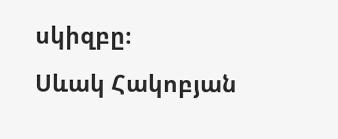սկիզբը։
Սևակ Հակոբյան